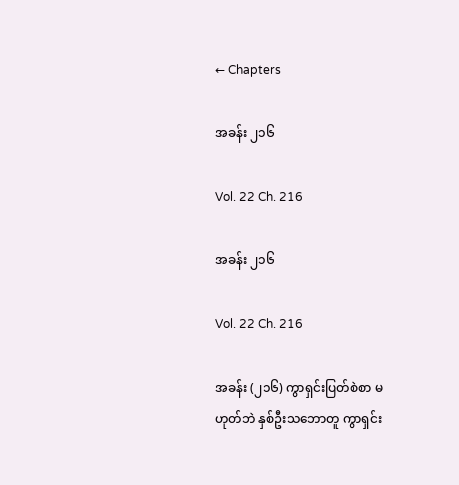← Chapters

အခန်း ၂၁၆

Vol. 22 Ch. 216

အခန်း ၂၁၆

Vol. 22 Ch. 216

အခန်း (၂၁၆) ကွာရှင်းပြတ်စဲစာ မဟုတ်ဘဲ နှစ်ဦးသဘောတူ ကွာရှင်း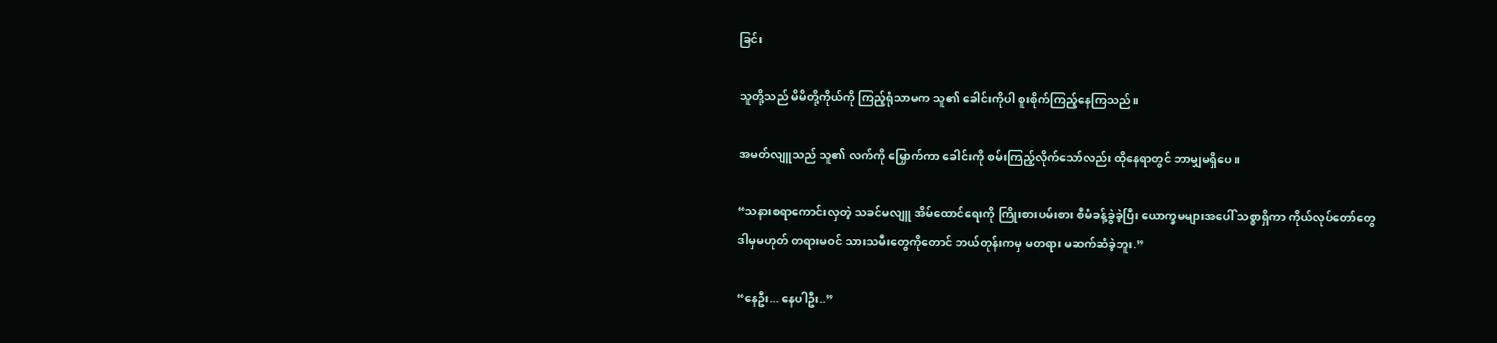ခြင်း

သူတို့သည် မိမိတို့ကိုယ်ကို ကြည့်ရုံသာမက သူ၏ ခေါင်းကိုပါ စူးစိုက်ကြည့်နေကြသည်။

အမတ်လျူသည် သူ၏ လက်ကို မြှောက်ကာ ခေါင်းကို စမ်းကြည့်လိုက်သော်လည်း ထိုနေရာတွင် ဘာမျှမရှိပေ။

“သနားစရာကောင်းလှတဲ့ သခင်မလျူ အိမ်ထောင်ရေးကို ကြိုးစားပမ်းစား စီမံခန့်ခွဲခဲ့ပြီး ယောက္ခမများအပေါ် သစ္စာရှိကာ ကိုယ်လုပ်တော်တွေ ဒါမှမဟုတ် တရားမဝင် သားသမီးတွေကိုတောင် ဘယ်တုန်းကမှ မတရား မဆက်ဆံခဲ့ဘူး.”

“နေဦး... နေပါဦး..”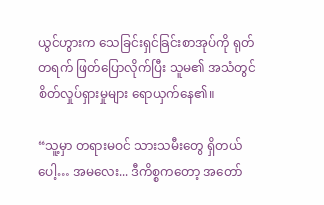ယွင်ဟွားက သေခြင်းရှင်ခြင်းစာအုပ်ကို ရုတ်တရက် ဖြတ်ပြောလိုက်ပြီး သူမ၏ အသံတွင် စိတ်လှုပ်ရှားမှုများ ရောယှက်နေ၏။

“သူ့မှာ တရားမဝင် သားသမီးတွေ ရှိတယ်ပေါ့… အမလေး... ဒီကိစ္စကတော့ အတော်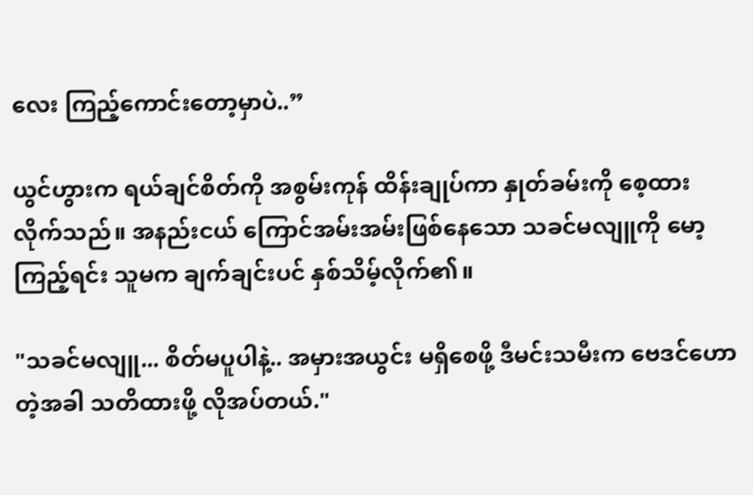လေး ကြည့်ကောင်းတော့မှာပဲ..”

ယွင်ဟွားက ရယ်ချင်စိတ်ကို အစွမ်းကုန် ထိန်းချုပ်ကာ နှုတ်ခမ်းကို စေ့ထားလိုက်သည်။ အနည်းငယ် ကြောင်အမ်းအမ်းဖြစ်နေသော သခင်မလျူကို မော့ကြည့်ရင်း သူမက ချက်ချင်းပင် နှစ်သိမ့်လိုက်၏။

"သခင်မလျူ... စိတ်မပူပါနဲ့.. အမှားအယွင်း မရှိစေဖို့ ဒီမင်းသမီးက ဗေဒင်ဟောတဲ့အခါ သတိထားဖို့ လိုအပ်တယ်."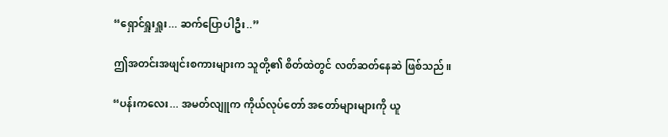“ရှောင်ရှူးရှူး... ဆက်ပြောပါဦး..”

ဤအတင်းအဖျင်းစကားများက သူတို့၏ စိတ်ထဲတွင် လတ်ဆတ်နေဆဲ ဖြစ်သည်။

“ပန်းကလေး... အမတ်လျူက ကိုယ်လုပ်တော် အတော်များများကို ယူ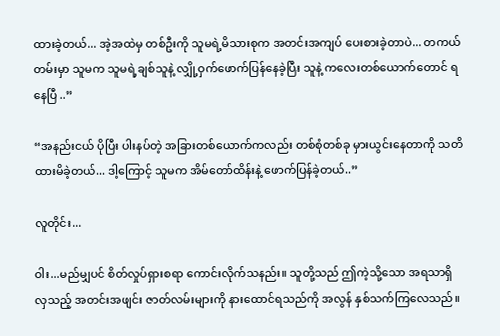ထားခဲ့တယ်... အဲ့အထဲမှ တစ်ဦးကို သူမရဲ့မိသားစုက အတင်းအကျပ် ပေးစားခဲ့တာပဲ... တကယ်တမ်းမှာ သူမက သူမရဲ့ချစ်သူနဲ့ လျှို့ဝှက်ဖောက်ပြန်နေခဲ့ပြီး သူနဲ့ ကလေးတစ်ယောက်တောင် ရနေပြီ ..”

“အနည်းငယ် ပိုပြီး ပါးနပ်တဲ့ အခြားတစ်ယောက်ကလည်း တစ်စုံတစ်ခု မှားယွင်းနေတာကို သတိထားမိခဲ့တယ်... ဒါ့ကြောင့် သူမက အိမ်တော်ထိန်းနဲ့ ဖောက်ပြန်ခဲ့တယ်..”

လူတိုင်း...

ဝါး...မည်မျှပင် စိတ်လှုပ်ရှားစရာ ကောင်းလိုက်သနည်း။ သူတို့သည် ဤကဲ့သို့သော အရသာရှိလှသည့် အတင်းအဖျင်း ဇာတ်လမ်းများကို နားထောင်ရသည်ကို အလွန် နှစ်သက်ကြလေသည်။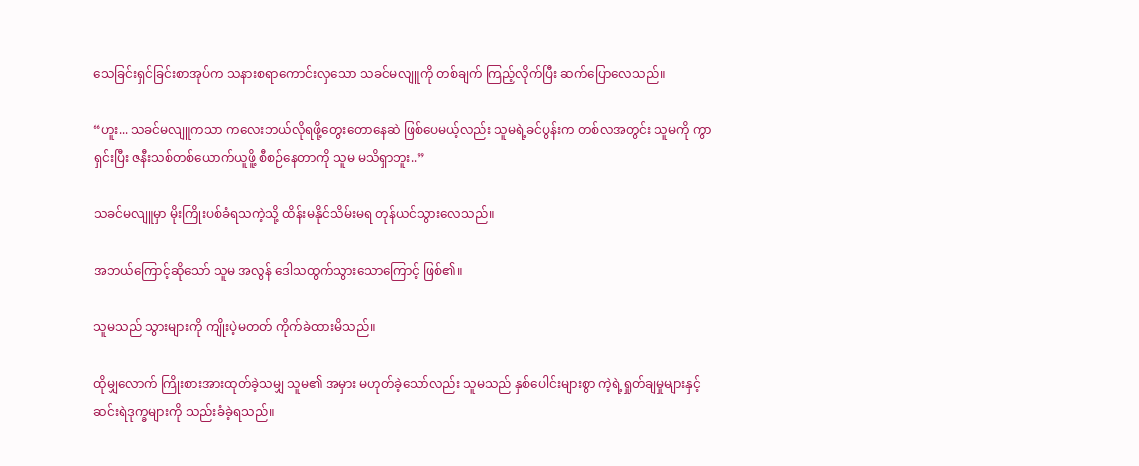သေခြင်းရှင်ခြင်းစာအုပ်က သနားစရာကောင်းလှသော သခင်မလျူကို တစ်ချက် ကြည့်လိုက်ပြီး ဆက်ပြောလေသည်။

“ဟူး... သခင်မလျူကသာ ကလေးဘယ်လိုရဖို့တွေးတောနေဆဲ ဖြစ်ပေမယ့်လည်း သူမရဲ့ခင်ပွန်းက တစ်လအတွင်း သူမကို ကွာရှင်းပြီး ဇနီးသစ်တစ်ယောက်ယူဖိူ့ စီစဉ်နေတာကို သူမ မသိရှာဘူး..”

သခင်မလျူမှာ မိုးကြိုးပစ်ခံရသကဲ့သို့ ထိန်းမနိုင်သိမ်းမရ တုန်ယင်သွားလေသည်။

အဘယ်ကြောင့်ဆိုသော် သူမ အလွန် ဒေါသထွက်သွားသောကြောင့် ဖြစ်၏။

သူမသည် သွားများကို ကျိုးပဲ့မတတ် ကိုက်ခဲထားမိသည်။

ထိုမျှလောက် ကြိုးစားအားထုတ်ခဲ့သမျှ သူမ၏ အမှား မဟုတ်ခဲ့သော်လည်း သူမသည် နှစ်ပေါင်းများစွာ ကဲ့ရဲ့ရှုတ်ချမှုများနှင့် ဆင်းရဲဒုက္ခများကို သည်းခံခဲ့ရသည်။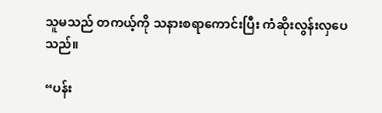သူမသည် တကယ့်ကို သနားစရာကောင်းပြီး ကံဆိုးလွန်းလှပေသည်။

“ပန်း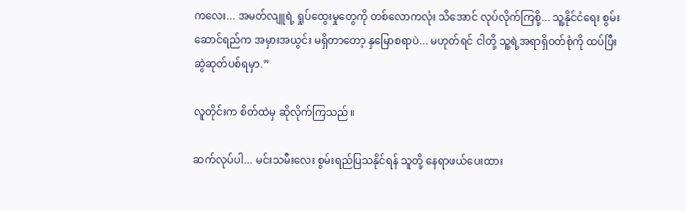ကလေး... အမတ်လျူရဲ့ ရှုပ်ထွေးမှုတွေကို တစ်လောကလုံး သိအောင် လုပ်လိုက်ကြစို့... သူ့နိုင်ငံရေး စွမ်းဆောင်ရည်က အမှားအယွင်း မရှိတာတော့ နှမြောစရာပဲ... မဟုတ်ရင် ငါတို့ သူ့ရဲ့အရာရှိဝတ်စုံကို ထပ်ပြီး ဆွဲဆုတ်ပစ်ရမှာ.”

လူတိုင်းက စိတ်ထဲမှ ဆိုလိုက်ကြသည်။

ဆက်လုပ်ပါ... မင်းသမီးလေး စွမ်းရည်ပြသနိုင်ရန် သူတို့ နေရာဖယ်ပေးထား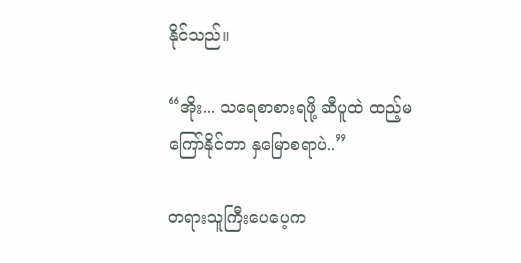နိုင်သည်။

“အိုး... သရေစာစားရဖို့ ဆီပူထဲ ထည့်မကြော်နိုင်တာ နှမြောစရာပဲ..”

တရားသူကြီးပေပေ့က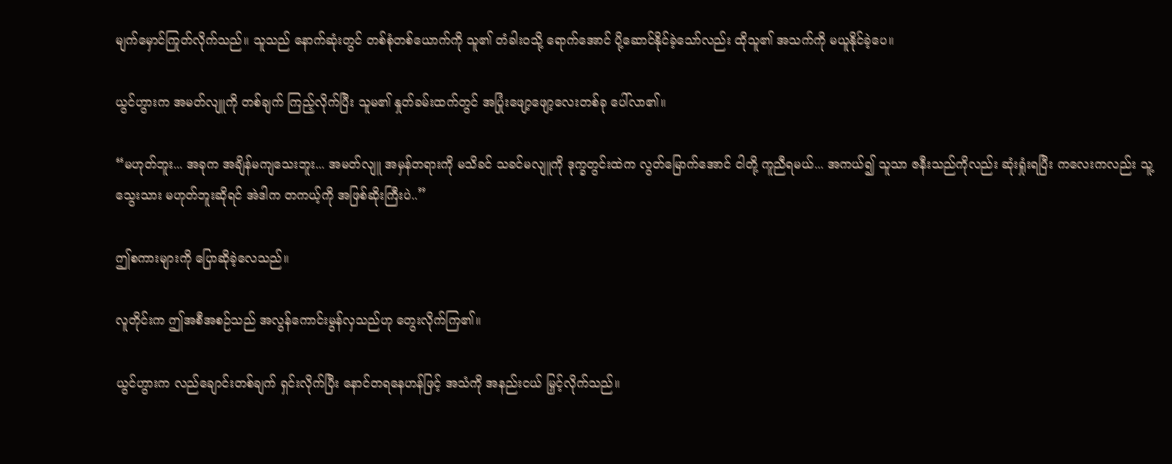မျက်မှောင်ကြုတ်လိုက်သည်။ သူသည် နောက်ဆုံးတွင် တစ်စုံတစ်ယောက်ကို သူ၏ တံခါးဝသို့ ရောက်အောင် ပို့ဆောင်နိုင်ခဲ့သော်လည်း ထိုသူ၏ အသက်ကို မယူနိုင်ခဲ့ပေ။

ယွင်ဟွားက အမတ်လျူကို တစ်ချက် ကြည့်လိုက်ပြီး သူမ၏ နှုတ်ခမ်းထက်တွင် အပြုံးဖျော့ဖျော့လေးတစ်ခု ပေါ်လာ၏။

“မဟုတ်ဘူး... အခုက အချိန်မကျသေးဘူး... အမတ်လျူ အမှန်တရားကို မသိခင် သခင်မလျူကို ဒုက္ခတွင်းထဲက လွတ်မြောက်အောင် ငါတို့ ကူညီရမယ်... အကယ်၍ သူသာ ဇနီးသည်ကိုလည်း ဆုံးရှုံးရပြီး ကလေးကလည်း သူ့သွေးသား မဟုတ်ဘူးဆိုရင် အဲဒါက တကယ့်ကို အဖြစ်ဆိုးကြီးပဲ..”

ဤစကားများကို ပြောဆိုခဲ့လေသည်။

လူတိုင်းက ဤအစီအစဉ်သည် အလွန်ကောင်းမွန်လှသည်ဟု တွေးလိုက်ကြ၏။

ယွင်ဟွားက လည်ချောင်းတစ်ချက် ရှင်းလိုက်ပြီး နောင်တရနေဟန်ဖြင့် အသံကို အနည်းငယ် မြှင့်လိုက်သည်။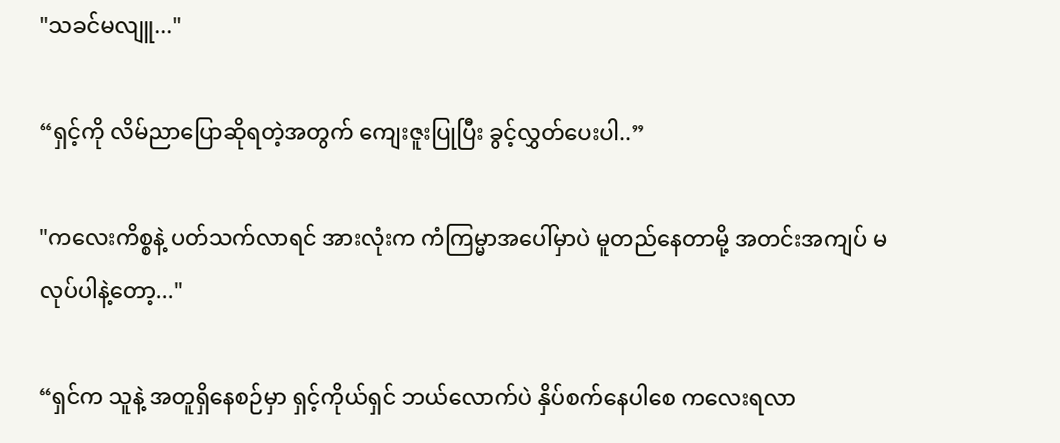"သခင်မလျူ..."

“ရှင့်ကို လိမ်ညာပြောဆိုရတဲ့အတွက် ကျေးဇူးပြုပြီး ခွင့်လွှတ်ပေးပါ..”

"ကလေးကိစ္စနဲ့ ပတ်သက်လာရင် အားလုံးက ကံကြမ္မာအပေါ်မှာပဲ မူတည်နေတာမို့ အတင်းအကျပ် မလုပ်ပါနဲ့တော့..."

“ရှင်က သူနဲ့ အတူရှိနေစဉ်မှာ ရှင့်ကိုယ်ရှင် ဘယ်လောက်ပဲ နှိပ်စက်နေပါစေ ကလေးရလာ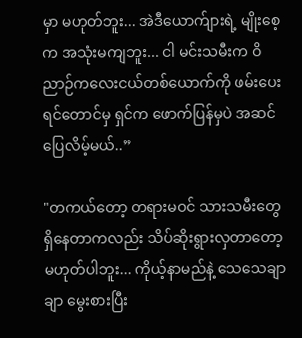မှာ မဟုတ်ဘူး... အဲဒီယောက်ျားရဲ့ မျိုးစေ့က အသုံးမကျဘူး... ငါ မင်းသမီးက ဝိညာဉ်ကလေးငယ်တစ်ယောက်ကို ဖမ်းပေးရင်တောင်မှ ရှင်က ဖောက်ပြန်မှပဲ အဆင်ပြေလိမ့်မယ်..”

"တကယ်တော့ တရားမဝင် သားသမီးတွေ ရှိနေတာကလည်း သိပ်ဆိုးရွားလှတာတော့ မဟုတ်ပါဘူး... ကိုယ့်နာမည်နဲ့ သေသေချာချာ မွေးစားပြီး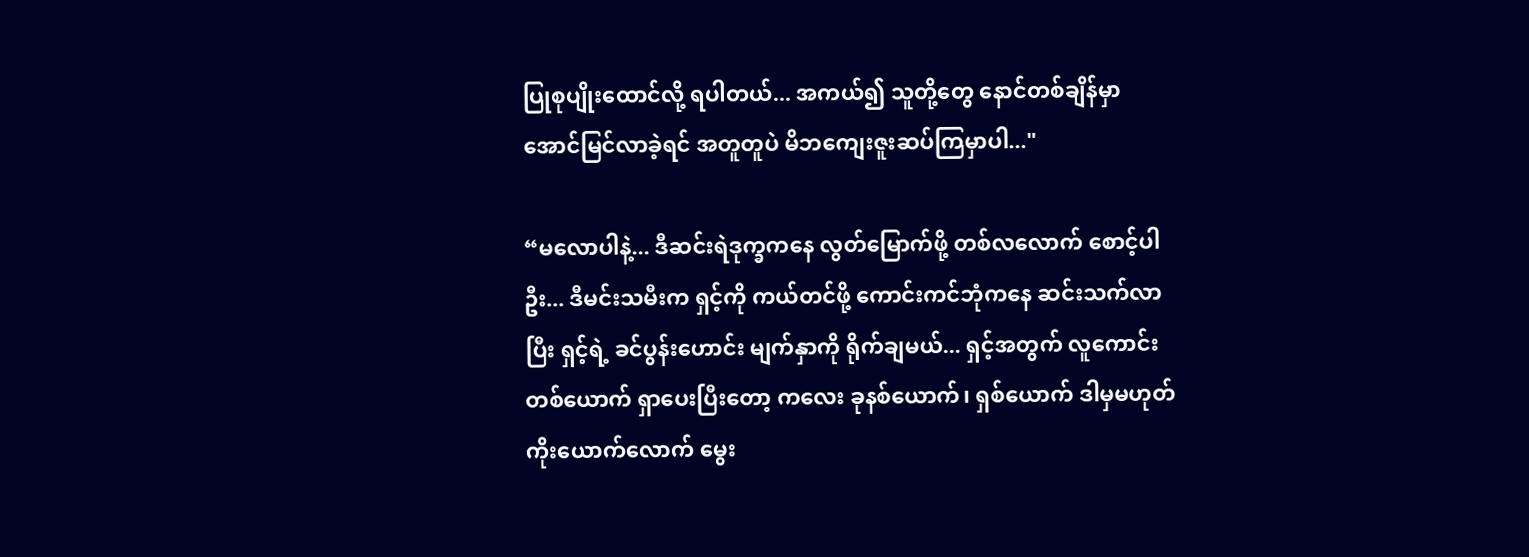ပြုစုပျိုးထောင်လို့ ရပါတယ်... အကယ်၍ သူတို့တွေ နောင်တစ်ချိန်မှာ အောင်မြင်လာခဲ့ရင် အတူတူပဲ မိဘကျေးဇူးဆပ်ကြမှာပါ..."

“မလောပါနဲ့... ဒီဆင်းရဲဒုက္ခကနေ လွတ်မြောက်ဖို့ တစ်လလောက် စောင့်ပါဦး... ဒီမင်းသမီးက ရှင့်ကို ကယ်တင်ဖို့ ကောင်းကင်ဘုံကနေ ဆင်းသက်လာပြီး ရှင့်ရဲ့ ခင်ပွန်းဟောင်း မျက်နှာကို ရိုက်ချမယ်... ရှင့်အတွက် လူကောင်းတစ်ယောက် ရှာပေးပြီးတော့ ကလေး ခုနစ်ယောက်၊ ရှစ်ယောက် ဒါမှမဟုတ် ကိုးယောက်လောက် မွေး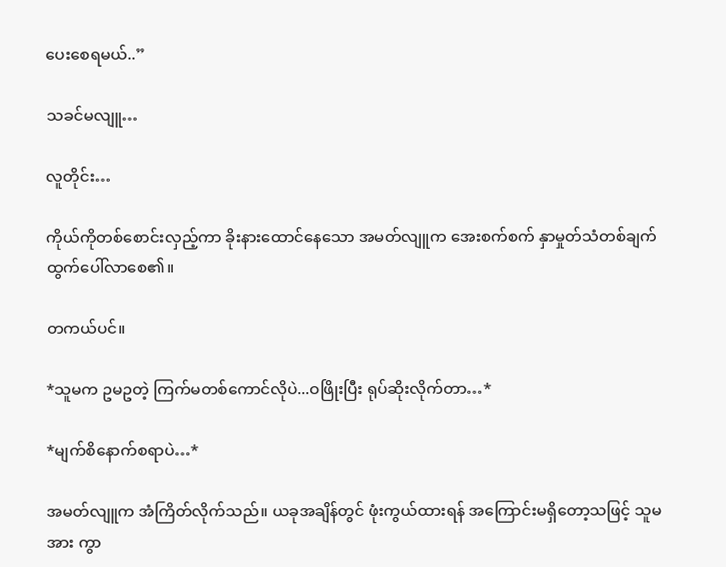ပေးစေရမယ်..”

သခင်မလျူ…

လူတိုင်း…

ကိုယ်ကိုတစ်စောင်းလှည့်ကာ ခိုးနားထောင်နေသော အမတ်လျူက အေးစက်စက် နှာမှုတ်သံတစ်ချက် ထွက်ပေါ်လာစေ၏။

တကယ်ပင်။

*သူမက ဥမဥတဲ့ ကြက်မတစ်ကောင်လိုပဲ...ဝဖြိုးပြီး ရုပ်ဆိုးလိုက်တာ…*

*မျက်စိနောက်စရာပဲ…*

အမတ်လျူက အံကြိတ်လိုက်သည်။ ယခုအချိန်တွင် ဖုံးကွယ်ထားရန် အကြောင်းမရှိတော့သဖြင့် သူမအား ကွာ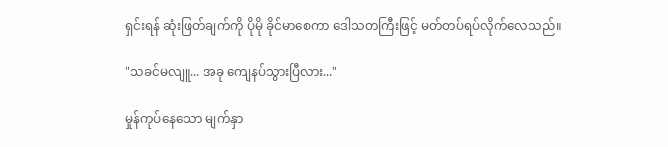ရှင်းရန် ဆုံးဖြတ်ချက်ကို ပိုမို ခိုင်မာစေကာ ဒေါသတကြီးဖြင့် မတ်တပ်ရပ်လိုက်လေသည်။

"သခင်မလျူ... အခု ကျေနပ်သွားပြီလား..."

မှုန်ကုပ်နေသော မျက်နှာ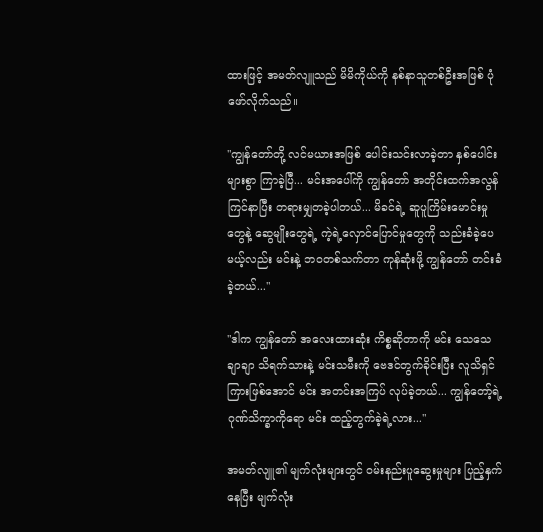ထားဖြင့် အမတ်လျူသည် မိမိကိုယ်ကို နစ်နာသူတစ်ဦးအဖြစ် ပုံဖော်လိုက်သည်။

"ကျွန်တော်တို့ လင်မယားအဖြစ် ပေါင်းသင်းလာခဲ့တာ နှစ်ပေါင်းများစွာ ကြာခဲ့ပြီ... မင်းအပေါ်ကို ကျွန်တော် အတိုင်းထက်အလွန် ကြင်နာပြီး တရားမျှတခဲ့ပါတယ်... မိခင်ရဲ့ ဆူပူကြိမ်းမောင်းမှုတွေနဲ့ ဆွေမျိုးတွေရဲ့ ကဲ့ရဲ့လှောင်ပြောင်မှုတွေကို သည်းခံခဲ့ပေမယ့်လည်း မင်းနဲ့ ဘဝတစ်သက်တာ ကုန်ဆုံးဖို့ ကျွန်တော် တင်းခံခဲ့တယ်..."

"ဒါက ကျွန်တော် အလေးထားဆုံး ကိစ္စဆိုတာကို မင်း သေသေချာချာ သိရက်သားနဲ့ မင်းသမီးကို ဗေဒင်တွက်ခိုင်းပြီး လူသိရှင်ကြားဖြစ်အောင် မင်း အတင်းအကြပ် လုပ်ခဲ့တယ်... ကျွန်တော့်ရဲ့ ဂုဏ်သိက္ခာကိုရော မင်း ထည့်တွက်ခဲ့ရဲ့လား..."

အမတ်လျူ၏ မျက်လုံးများတွင် ဝမ်းနည်းပူဆွေးမှုများ ပြည့်နှက်နေပြီး မျက်လုံး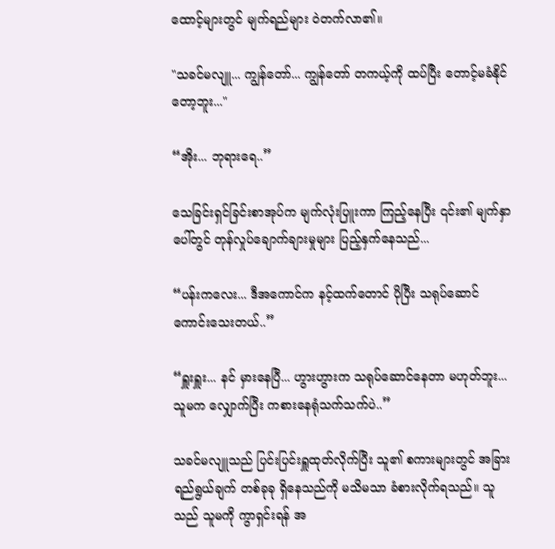ထောင့်များတွင် မျက်ရည်များ ဝဲတက်လာ၏။

"သခင်မလျူ... ကျွန်တော်... ကျွန်တော် တကယ့်ကို ထပ်ပြီး တောင့်မခံနိုင်တော့ဘူး..."

“အိုး... ဘုရားရေ..”

သေခြင်းရှင်ခြင်းစာအုပ်က မျက်လုံးပြူးကာ ကြည့်နေပြီး ၎င်း၏ မျက်နှာပေါ်တွင် တုန်လှုပ်ချောက်ချားမှုများ ပြည့်နှက်နေသည်...

“ပန်းကလေး... ဒီအကောင်က နင့်ထက်တောင် ပိုပြီး သရုပ်ဆောင်ကောင်းသေးတယ်..”

“ရှူးရှူး... နင် မှားနေပြီ... ဟွားဟွားက သရုပ်ဆောင်နေတာ မဟုတ်ဘူး... သူမက လျှောက်ပြီး ကစားနေရုံသက်သက်ပဲ..”

သခင်မလျူသည် ပြင်းပြင်းရှူထုတ်လိုက်ပြီး သူ၏ စကားများတွင် အခြားရည်ရွယ်ချက် တစ်ခုခု ရှိနေသည်ကို မသိမသာ ခံစားလိုက်ရသည်။ သူသည် သူမကို ကွာရှင်းရန် အ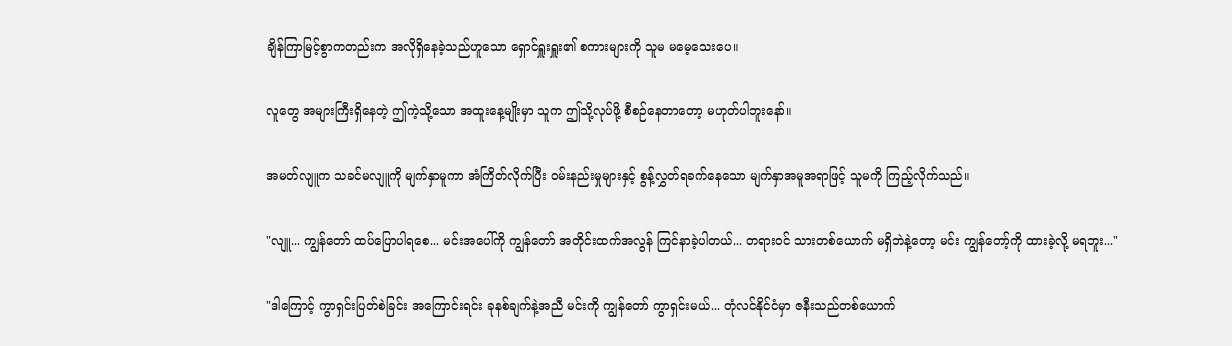ချိန်ကြာမြင့်စွာကတည်းက အလိုရှိနေခဲ့သည်ဟူသော ရှောင်ရှူးရှူး၏ စကားများကို သူမ မမေ့သေးပေ။

လူတွေ အများကြီးရှိနေတဲ့ ဤကဲ့သို့သော အထူးနေ့မျိုးမှာ သူက ဤသို့လုပ်ဖို့ စီစဉ်နေတာတော့ မဟုတ်ပါဘူးနော်။

အမတ်လျူက သခင်မလျူကို မျက်နှာမူကာ အံကြိတ်လိုက်ပြီး ဝမ်းနည်းမှုများနှင့် စွန့်လွှတ်ရခက်နေသော မျက်နှာအမူအရာဖြင့် သူမကို ကြည့်လိုက်သည်။

"လျူ... ကျွန်တော် ထပ်ပြောပါရစေ... မင်းအပေါ်ကို ကျွန်တော် အတိုင်းထက်အလွန် ကြင်နာခဲ့ပါတယ်... တရားဝင် သားတစ်ယောက် မရှိဘဲနဲ့တော့ မင်း ကျွန်တော့်ကို ထားခဲ့လို့ မရဘူး..."

"ဒါကြောင့် ကွာရှင်းပြတ်စဲခြင်း အကြောင်းရင်း ခုနစ်ချက်နဲ့အညီ မင်းကို ကျွန်တော် ကွာရှင်းမယ်... တုံလင်နိုင်ငံမှာ ဇနီးသည်တစ်ယောက်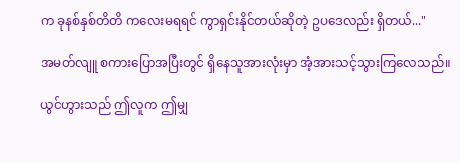က ခုနစ်နှစ်တိတိ ကလေးမရရင် ကွာရှင်းနိုင်တယ်ဆိုတဲ့ ဥပဒေလည်း ရှိတယ်..."

အမတ်လျူ စကားပြောအပြီးတွင် ရှိနေသူအားလုံးမှာ အံ့အားသင့်သွားကြလေသည်။

ယွင်ဟွားသည် ဤလူက ဤမျှ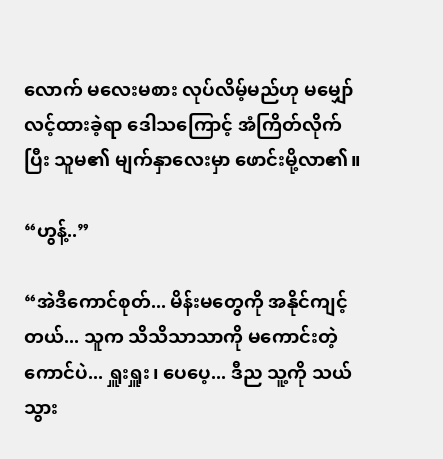လောက် မလေးမစား လုပ်လိမ့်မည်ဟု မမျှော်လင့်ထားခဲ့ရာ ဒေါသကြောင့် အံကြိတ်လိုက်ပြီး သူမ၏ မျက်နှာလေးမှာ ဖောင်းမို့လာ၏။

“ဟွန့်..”

“အဲဒီကောင်စုတ်... မိန်းမတွေကို အနိုင်ကျင့်တယ်... သူက သိသိသာသာကို မကောင်းတဲ့ကောင်ပဲ... ရှူးရှူး၊ ပေပေ့... ဒီည သူ့ကို သယ်သွား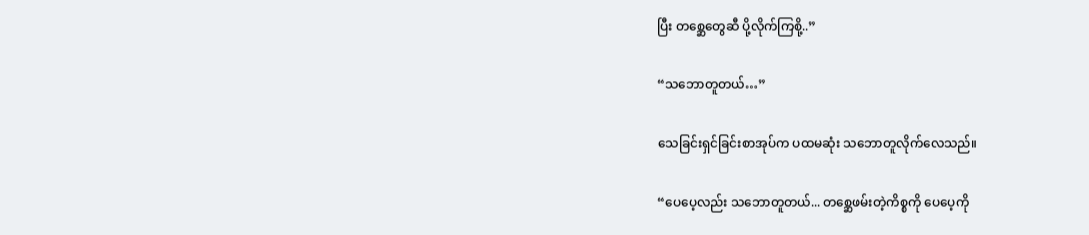ပြီး တစ္ဆေတွေဆီ ပို့လိုက်ကြစို့..”

“သဘောတူတယ်…”

သေခြင်းရှင်ခြင်းစာအုပ်က ပထမဆုံး သဘောတူလိုက်လေသည်။

“ပေပေ့လည်း သဘောတူတယ်... တစ္ဆေဖမ်းတဲ့ကိစ္စကို ပေပေ့ကို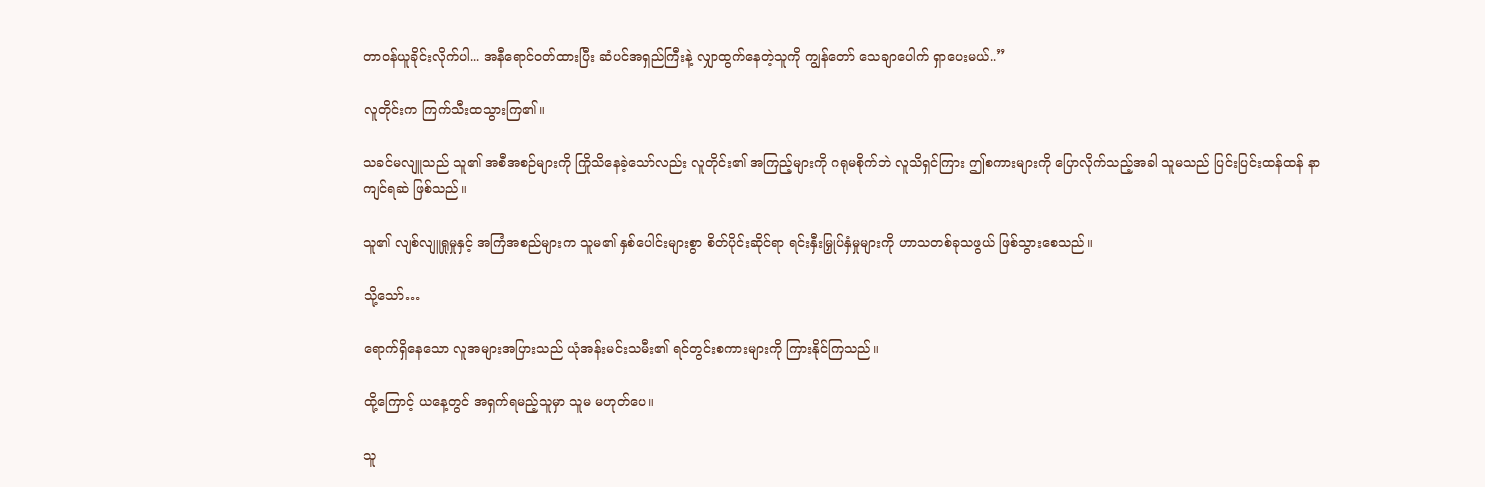တာဝန်ယူခိုင်းလိုက်ပါ... အနီရောင်ဝတ်ထားပြီး ဆံပင်အရှည်ကြီးနဲ့ လျှာထွက်နေတဲ့သူကို ကျွန်တော် သေချာပေါက် ရှာပေးမယ်..”

လူတိုင်းက ကြက်သီးထသွားကြ၏။

သခင်မလျူသည် သူ၏ အစီအစဉ်များကို ကြိုသိနေခဲ့သော်လည်း လူတိုင်း၏ အကြည့်များကို ဂရုမစိုက်ဘဲ လူသိရှင်ကြား ဤစကားများကို ပြောလိုက်သည့်အခါ သူမသည် ပြင်းပြင်းထန်ထန် နာကျင်ရဆဲ ဖြစ်သည်။

သူ၏ လျစ်လျူရှုမှုနှင့် အကြံအစည်များက သူမ၏ နှစ်ပေါင်းများစွာ စိတ်ပိုင်းဆိုင်ရာ ရင်းနှီးမြှုပ်နှံမှုများကို ဟာသတစ်ခုသဖွယ် ဖြစ်သွားစေသည်။

သို့သော်…

ရောက်ရှိနေသော လူအများအပြားသည် ယုံအန်းမင်းသမီး၏ ရင်တွင်းစကားများကို ကြားနိုင်ကြသည်။

ထို့ကြောင့် ယနေ့တွင် အရှက်ရမည့်သူမှာ သူမ မဟုတ်ပေ။

သူ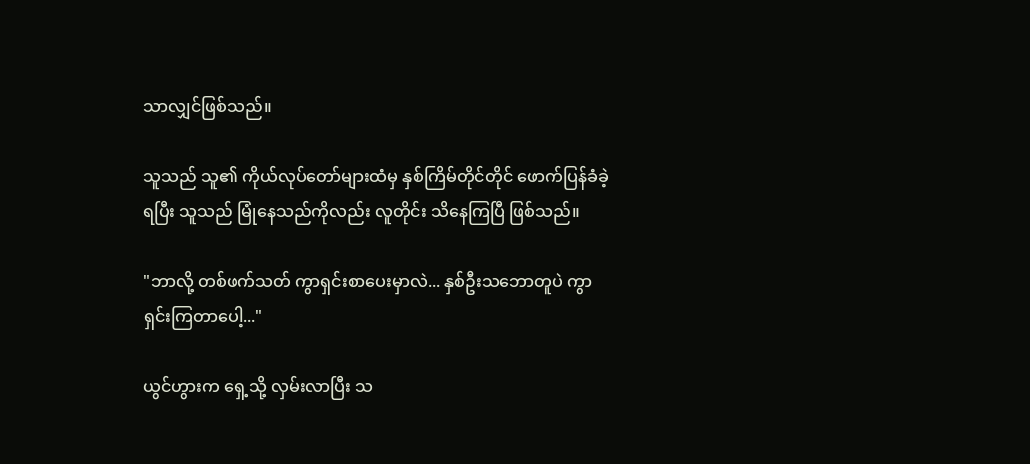သာလျှင်ဖြစ်သည်။

သူသည် သူ၏ ကိုယ်လုပ်တော်များထံမှ နှစ်ကြိမ်တိုင်တိုင် ဖောက်ပြန်ခံခဲ့ရပြီး သူသည် မြုံနေသည်ကိုလည်း လူတိုင်း သိနေကြပြီ ဖြစ်သည်။

"ဘာလို့ တစ်ဖက်သတ် ကွာရှင်းစာပေးမှာလဲ... နှစ်ဦးသဘောတူပဲ ကွာရှင်းကြတာပေါ့..."

ယွင်ဟွားက ရှေ့သို့ လှမ်းလာပြီး သ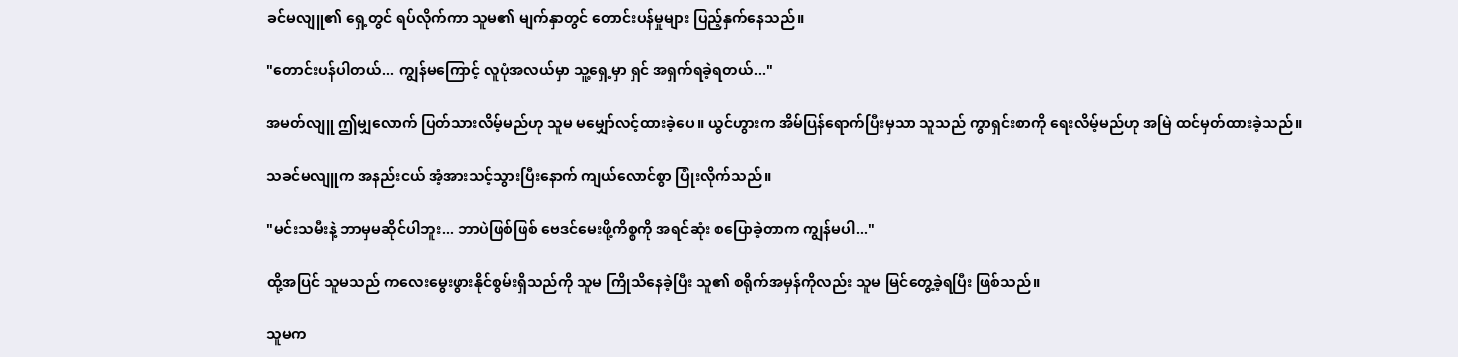ခင်မလျူ၏ ရှေ့တွင် ရပ်လိုက်ကာ သူမ၏ မျက်နှာတွင် တောင်းပန်မှုများ ပြည့်နှက်နေသည်။

"တောင်းပန်ပါတယ်... ကျွန်မကြောင့် လူပုံအလယ်မှာ သူ့ရှေ့မှာ ရှင် အရှက်ရခဲ့ရတယ်..."

အမတ်လျူ ဤမျှလောက် ပြတ်သားလိမ့်မည်ဟု သူမ မမျှော်လင့်ထားခဲ့ပေ။ ယွင်ဟွားက အိမ်ပြန်ရောက်ပြီးမှသာ သူသည် ကွာရှင်းစာကို ရေးလိမ့်မည်ဟု အမြဲ ထင်မှတ်ထားခဲ့သည်။

သခင်မလျူက အနည်းငယ် အံ့အားသင့်သွားပြီးနောက် ကျယ်လောင်စွာ ပြုံးလိုက်သည်။

"မင်းသမီးနဲ့ ဘာမှမဆိုင်ပါဘူး... ဘာပဲဖြစ်ဖြစ် ဗေဒင်မေးဖို့ကိစ္စကို အရင်ဆုံး စပြောခဲ့တာက ကျွန်မပါ..."

ထို့အပြင် သူမသည် ကလေးမွေးဖွားနိုင်စွမ်းရှိသည်ကို သူမ ကြိုသိနေခဲ့ပြီး သူ၏ စရိုက်အမှန်ကိုလည်း သူမ မြင်တွေ့ခဲ့ရပြီး ဖြစ်သည်။

သူမက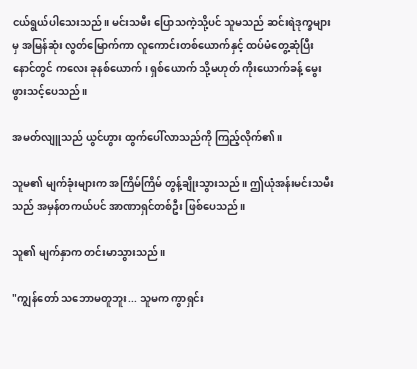ငယ်ရွယ်ပါသေးသည်။ မင်းသမီး ပြောသကဲ့သို့ပင် သူမသည် ဆင်းရဲဒုက္ခများမှ အမြန်ဆုံး လွတ်မြောက်ကာ လူကောင်းတစ်ယောက်နှင့် ထပ်မံတွေ့ဆုံပြီး နောင်တွင် ကလေး ခုနစ်ယောက်၊ ရှစ်ယောက် သို့မဟုတ် ကိုးယောက်ခန့် မွေးဖွားသင့်ပေသည်။

အမတ်လျူသည် ယွင်ဟွား ထွက်ပေါ်လာသည်ကို ကြည့်လိုက်၏။

သူမ၏ မျက်ခုံးများက အကြိမ်ကြိမ် တွန့်ချိုးသွားသည်။ ဤယုံအန်းမင်းသမီးသည် အမှန်တကယ်ပင် အာဏာရှင်တစ်ဦး ဖြစ်ပေသည်။

သူ၏ မျက်နှာက တင်းမာသွားသည်။

"ကျွန်တော် သဘောမတူဘူး... သူမက ကွာရှင်း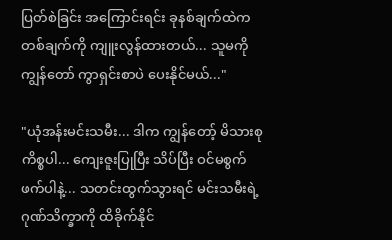ပြတ်စဲခြင်း အကြောင်းရင်း ခုနစ်ချက်ထဲက တစ်ချက်ကို ကျူးလွန်ထားတယ်... သူမကို ကျွန်တော် ကွာရှင်းစာပဲ ပေးနိုင်မယ်..."

"ယုံအန်းမင်းသမီး... ဒါက ကျွန်တော့် မိသားစုကိစ္စပါ... ကျေးဇူးပြုပြီး သိပ်ပြီး ဝင်မစွက်ဖက်ပါနဲ့... သတင်းထွက်သွားရင် မင်းသမီးရဲ့ ဂုဏ်သိက္ခာကို ထိခိုက်နိုင်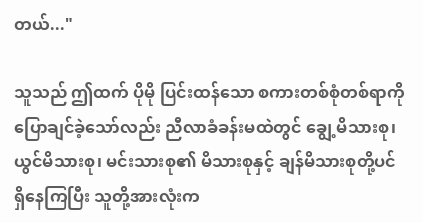တယ်..."

သူသည် ဤထက် ပိုမို ပြင်းထန်သော စကားတစ်စုံတစ်ရာကို ပြောချင်ခဲ့သော်လည်း ညီလာခံခန်းမထဲတွင် ချွေ့မိသားစု၊ ယွင်မိသားစု၊ မင်းသားစု၏ မိသားစုနှင့် ချန်မိသားစုတို့ပင် ရှိနေကြပြီး သူတို့အားလုံးက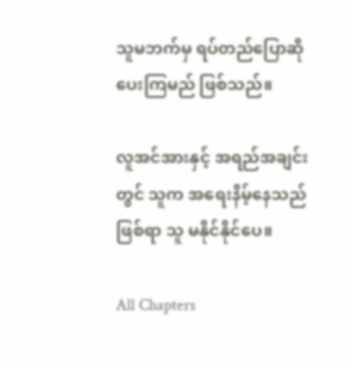သူမဘက်မှ ရပ်တည်ပြောဆိုပေးကြမည် ဖြစ်သည်။

လူအင်အားနှင့် အရည်အချင်းတွင် သူက အရေးနိမ့်နေသည်ဖြစ်ရာ သူ မနိုင်နိုင်ပေ။

All Chapters